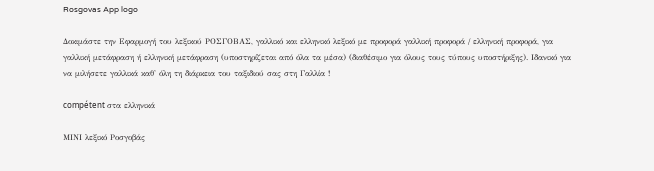Rosgovas App logo

Δοκιμάστε την Εφαρμογή του λεξικού ΡΟΣΓΟΒΑΣ, γαλλικό και ελληνικό λεξικό με προφορά γαλλική προφορά / ελληνική προφορά, για γαλλική μετάφραση ή ελληνική μετάφραση (υποστηρίζεται από όλα τα μέσα) (διαθέσιμο για όλους τους τύπους υποστήριξης). Ιδανικό για να μιλήσετε γαλλικά καθ' όλη τη διάρκεια του ταξιδιού σας στη Γαλλία !

compétent στα ελληνικά

ΜΙΝΙ λεξικό Ροσγοβάς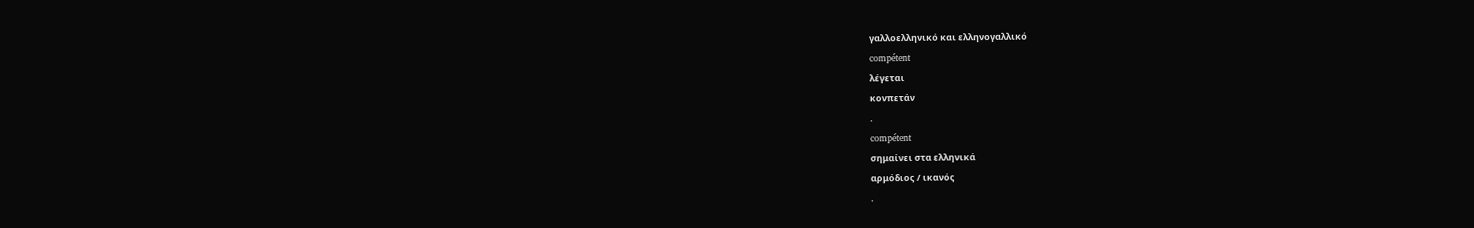γαλλοελληνικό και ελληνογαλλικό
compétent
λέγεται
κονπετάν
.
compétent
σημαίνει στα ελληνικά
αρμόδιος / ικανός
.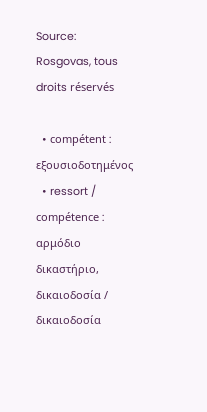Source: Rosgovas, tous droits réservés

  • compétent : εξουσιοδοτημένος
  • ressort / compétence : αρμόδιo δικαστήριo, δικαιoδoσία / δικαιοδοσία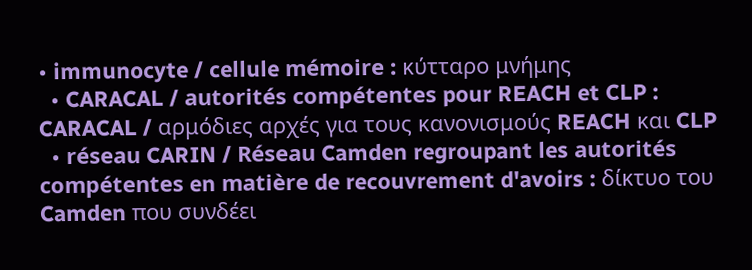• immunocyte / cellule mémoire : κύτταρο μνήμης
  • CARACAL / autorités compétentes pour REACH et CLP : CARACAL / αρμόδιες αρχές για τους κανονισμούς REACH και CLP
  • réseau CARIN / Réseau Camden regroupant les autorités compétentes en matière de recouvrement d'avoirs : δίκτυο του Camden που συνδέει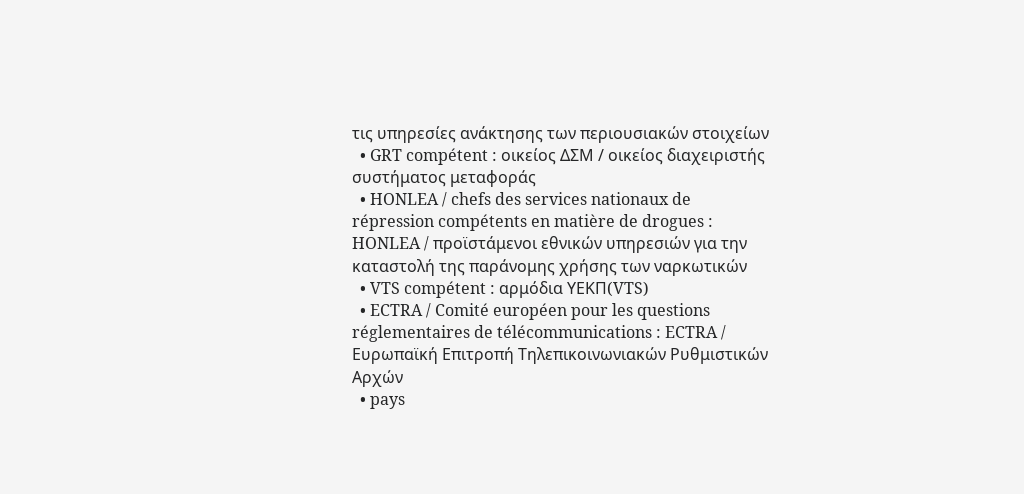τις υπηρεσίες ανάκτησης των περιουσιακών στοιχείων
  • GRT compétent : οικείος ΔΣΜ / οικείος διαχειριστής συστήματος μεταφοράς
  • HONLEA / chefs des services nationaux de répression compétents en matière de drogues : HONLEA / προϊστάμενοι εθνικών υπηρεσιών για την καταστολή της παράνομης χρήσης των ναρκωτικών
  • VTS compétent : αρμόδια ΥΕΚΠ(VTS)
  • ECTRA / Comité européen pour les questions réglementaires de télécommunications : ECTRA / Ευρωπαϊκή Επιτροπή Τηλεπικοινωνιακών Ρυθμιστικών Αρχών
  • pays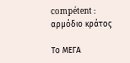compétent : αρμόδιο κράτος

Το ΜΕΓΑ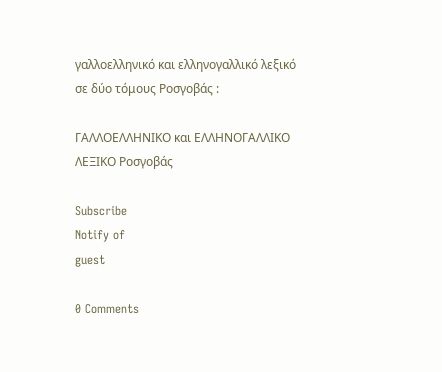γαλλοελληνικό και ελληνογαλλικό λεξικό σε δύο τόμους Ροσγοβάς :

ΓΑΛΛΟΕΛΛΗΝΙΚΟ και ΕΛΛΗΝΟΓΑΛΛΙΚΟ ΛΕΞΙΚΟ Ροσγοβάς

Subscribe
Notify of
guest

0 Comments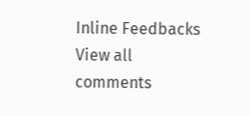Inline Feedbacks
View all comments